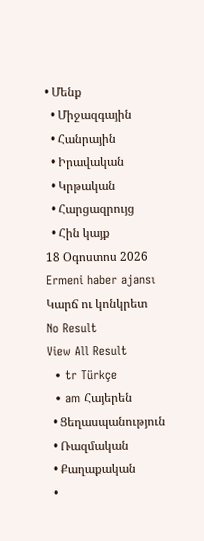• Մենք
  • Միջազգային
  • Հանրային
  • Իրավական
  • Կրթական
  • Հարցազրույց
  • Հին կայք
18 Օգոստոս 2026
Ermeni haber ajansı
Կարճ ու կոնկրետ
No Result
View All Result
  • tr Türkçe
  • am Հայերեն
  • Ցեղասպանություն
  • Ռազմական
  • Քաղաքական
  •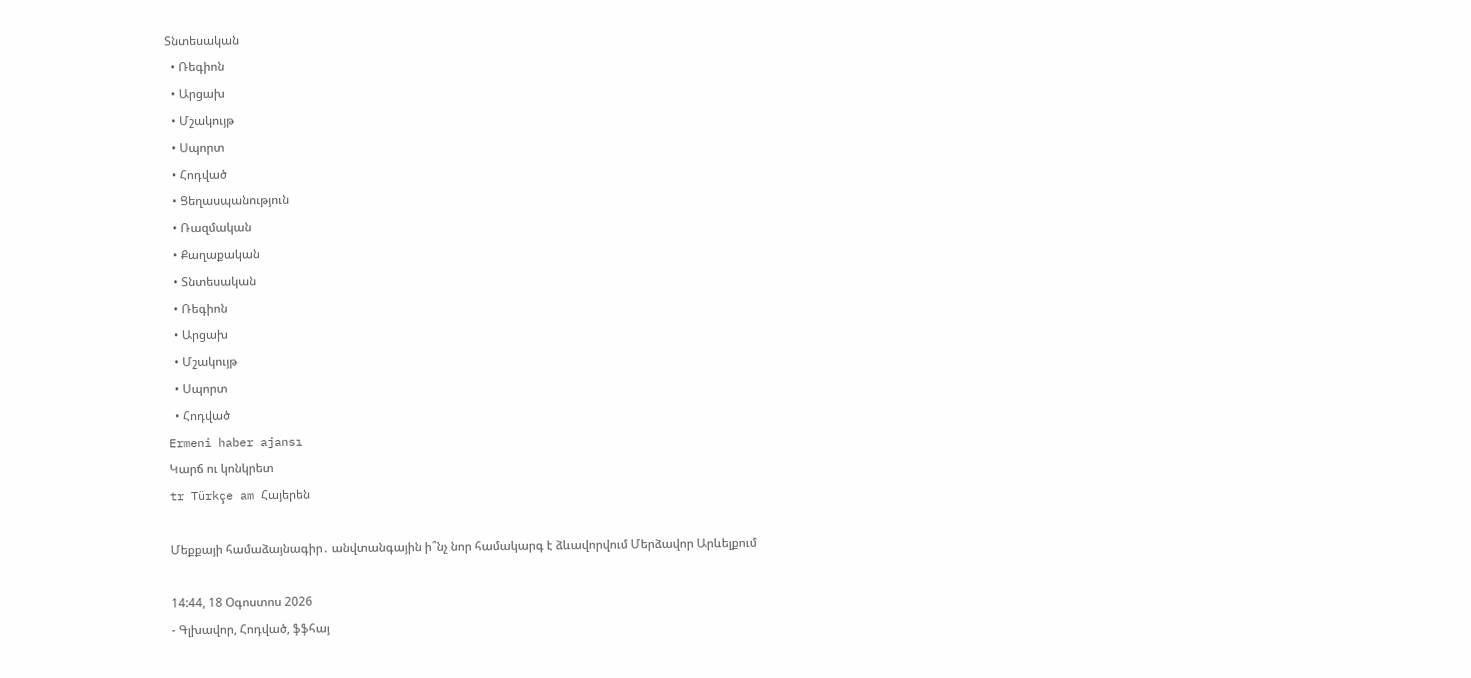Տնտեսական
  • Ռեգիոն
  • Արցախ
  • Մշակույթ
  • Սպորտ
  • Հոդված
  • Ցեղասպանություն
  • Ռազմական
  • Քաղաքական
  • Տնտեսական
  • Ռեգիոն
  • Արցախ
  • Մշակույթ
  • Սպորտ
  • Հոդված
Ermeni haber ajansı
Կարճ ու կոնկրետ
tr Türkçe am Հայերեն

Մեքքայի համաձայնագիր․ անվտանգային ի՞նչ նոր համակարգ է ձևավորվում Մերձավոր Արևելքում

14:44, 18 Օգոստոս 2026
- Գլխավոր, Հոդված, ֆֆհայ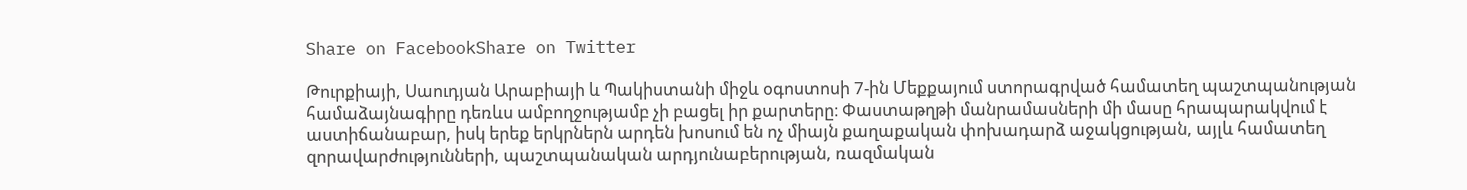Share on FacebookShare on Twitter

Թուրքիայի, Սաուդյան Արաբիայի և Պակիստանի միջև օգոստոսի 7-ին Մեքքայում ստորագրված համատեղ պաշտպանության համաձայնագիրը դեռևս ամբողջությամբ չի բացել իր քարտերը։ Փաստաթղթի մանրամասների մի մասը հրապարակվում է աստիճանաբար, իսկ երեք երկրներն արդեն խոսում են ոչ միայն քաղաքական փոխադարձ աջակցության, այլև համատեղ զորավարժությունների, պաշտպանական արդյունաբերության, ռազմական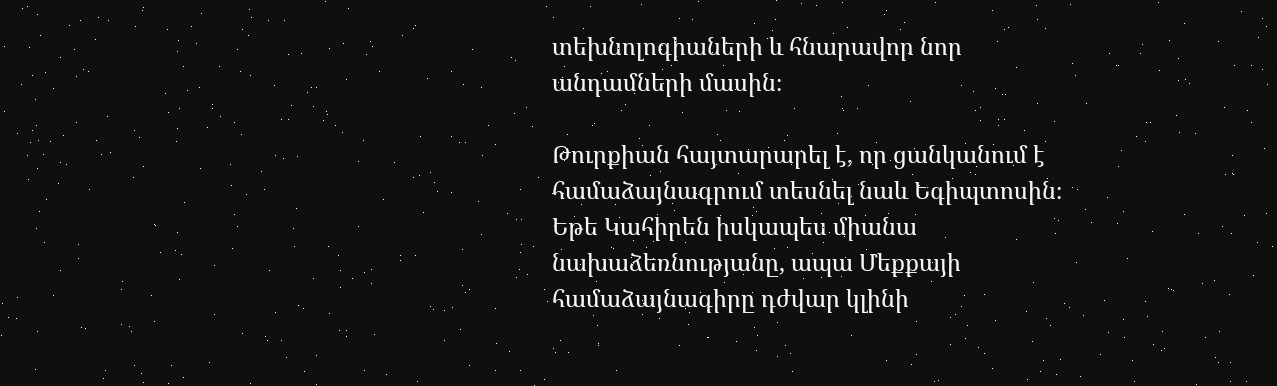տեխնոլոգիաների և հնարավոր նոր անդամների մասին։

Թուրքիան հայտարարել է, որ ցանկանում է համաձայնագրում տեսնել նաև Եգիպտոսին։ Եթե Կահիրեն իսկապես միանա նախաձեռնությանը, ապա Մեքքայի համաձայնագիրը դժվար կլինի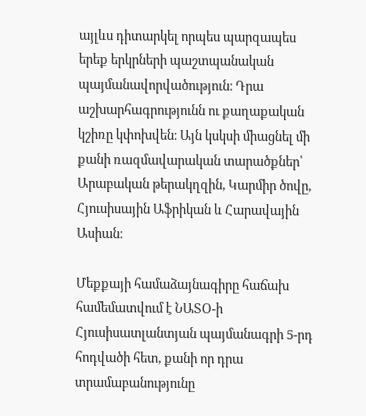այլևս դիտարկել որպես պարզապես երեք երկրների պաշտպանական պայմանավորվածություն։ Դրա աշխարհագրությունն ու քաղաքական կշիռը կփոխվեն։ Այն կսկսի միացնել մի քանի ռազմավարական տարածքներ՝ Արաբական թերակղզին, Կարմիր ծովը, Հյուսիսային Աֆրիկան և Հարավային Ասիան։

Մեքքայի համաձայնագիրը հաճախ համեմատվում է ՆԱՏՕ-ի Հյուսիսատլանտյան պայմանագրի 5-րդ հոդվածի հետ, քանի որ դրա տրամաբանությունը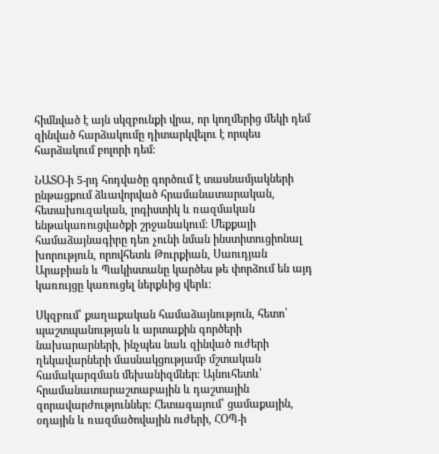հիմնված է այն սկզբունքի վրա, որ կողմերից մեկի դեմ զինված հարձակումը դիտարկվելու է որպես հարձակում բոլորի դեմ։

ՆԱՏՕ-ի 5-րդ հոդվածը գործում է տասնամյակների ընթացքում ձևավորված հրամանատարական, հետախուզական, լոգիստիկ և ռազմական ենթակառուցվածքի շրջանակում։ Մեքքայի համաձայնագիրը դեռ չունի նման ինստիտուցիոնալ խորություն, որովհետև Թուրքիան, Սաուդյան Արաբիան և Պակիստանը կարծես թե փորձում են այդ կառույցը կառուցել ներքևից վերև։

Սկզբում՝ քաղաքական համաձայնություն, հետո՝ պաշտպանության և արտաքին գործերի նախարարների, ինչպես նաև զինված ուժերի ղեկավարների մասնակցությամբ մշտական համակարգման մեխանիզմներ։ Այնուհետև՝ հրամանատարաշտաբային և դաշտային զորավարժություններ։ Հետագայում՝ ցամաքային, օդային և ռազմածովային ուժերի, ՀՕՊ-ի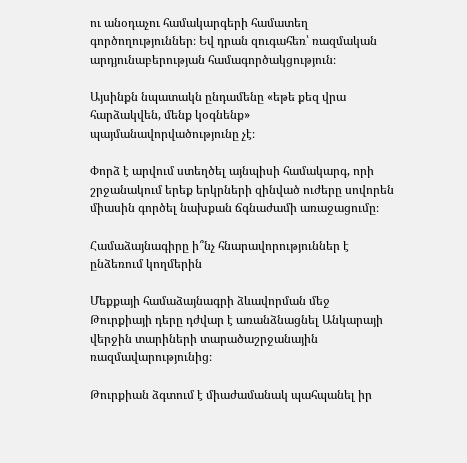ու անօդաչու համակարգերի համատեղ գործողություններ։ Եվ դրան զուգահեռ՝ ռազմական արդյունաբերության համագործակցություն։

Այսինքն նպատակն ընդամենը «եթե քեզ վրա հարձակվեն, մենք կօգնենք» պայմանավորվածությունը չէ։

Փորձ է արվում ստեղծել այնպիսի համակարգ, որի շրջանակում երեք երկրների զինված ուժերը սովորեն միասին գործել նախքան ճգնաժամի առաջացումը։

Համաձայնագիրը ի՞նչ հնարավորություններ է ընձեռում կողմերին

Մեքքայի համաձայնագրի ձևավորման մեջ Թուրքիայի դերը դժվար է առանձնացնել Անկարայի վերջին տարիների տարածաշրջանային ռազմավարությունից։

Թուրքիան ձգտում է միաժամանակ պահպանել իր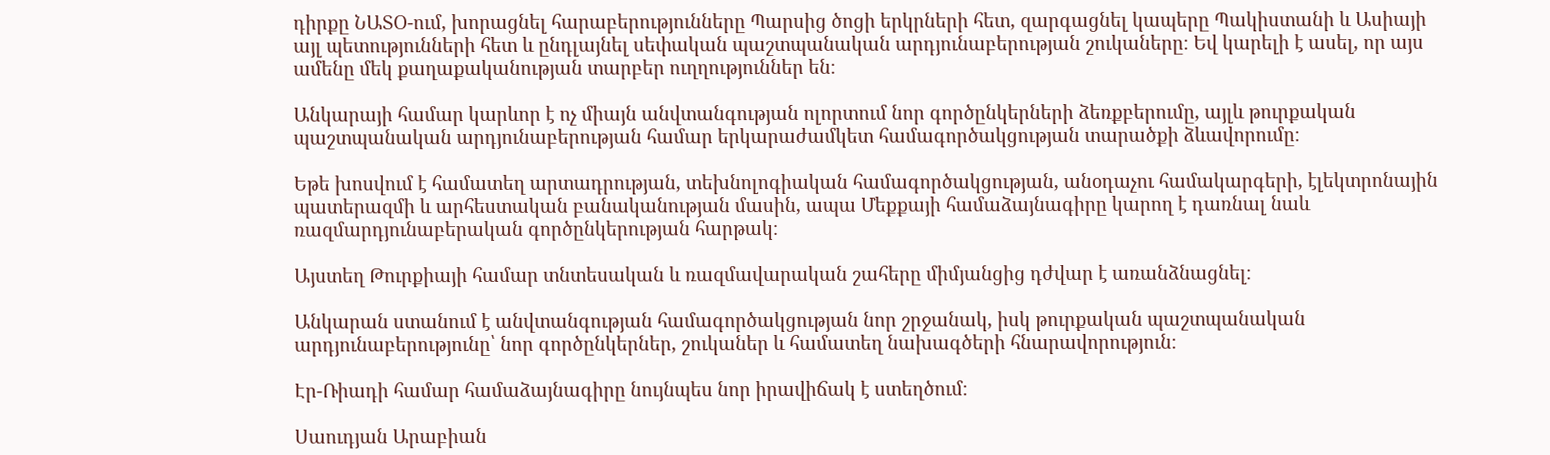դիրքը ՆԱՏՕ-ում, խորացնել հարաբերությունները Պարսից ծոցի երկրների հետ, զարգացնել կապերը Պակիստանի և Ասիայի այլ պետությունների հետ և ընդլայնել սեփական պաշտպանական արդյունաբերության շուկաները։ Եվ կարելի է ասել, որ այս ամենը մեկ քաղաքականության տարբեր ուղղություններ են։

Անկարայի համար կարևոր է ոչ միայն անվտանգության ոլորտում նոր գործընկերների ձեռքբերումը, այլև թուրքական պաշտպանական արդյունաբերության համար երկարաժամկետ համագործակցության տարածքի ձևավորումը։

Եթե խոսվում է համատեղ արտադրության, տեխնոլոգիական համագործակցության, անօդաչու համակարգերի, էլեկտրոնային պատերազմի և արհեստական բանականության մասին, ապա Մեքքայի համաձայնագիրը կարող է դառնալ նաև ռազմարդյունաբերական գործընկերության հարթակ։

Այստեղ Թուրքիայի համար տնտեսական և ռազմավարական շահերը միմյանցից դժվար է առանձնացնել։

Անկարան ստանում է անվտանգության համագործակցության նոր շրջանակ, իսկ թուրքական պաշտպանական արդյունաբերությունը՝ նոր գործընկերներ, շուկաներ և համատեղ նախագծերի հնարավորություն։

Էր-Ռիադի համար համաձայնագիրը նույնպես նոր իրավիճակ է ստեղծում։

Սաուդյան Արաբիան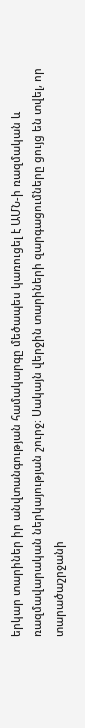երկար տարիներ իր անվտանգության համակարգը մեծապես կառուցել է ԱՄՆ-ի ռազմական և ռազմավարական ներկայության շուրջ։ Սակայն վերջին տարիների զարգացումները ցույց են տվել, որ տարածաշրջանի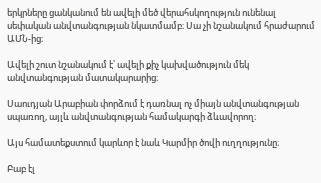երկրները ցանկանում են ավելի մեծ վերահսկողություն ունենալ սեփական անվտանգության նկատմամբ։ Սա չի նշանակում հրաժարում ԱՄՆ-ից։

Ավելի շուտ նշանակում է՝ ավելի քիչ կախվածություն մեկ անվտանգության մատակարարից։

Սաուդյան Արաբիան փորձում է դառնալ ոչ միայն անվտանգության սպառող, այլև անվտանգության համակարգի ձևավորող։

Այս համատեքստում կարևոր է նաև Կարմիր ծովի ուղղությունը։

Բաբ էլ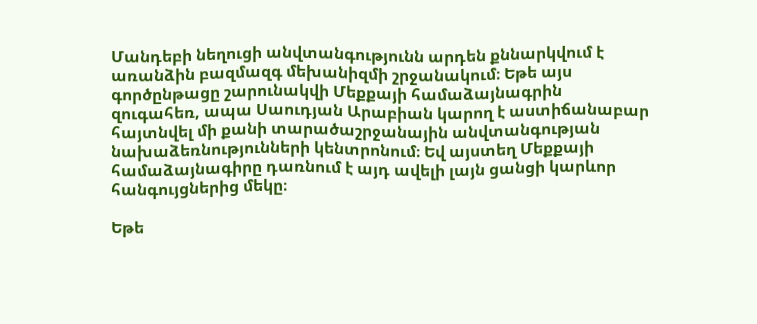Մանդեբի նեղուցի անվտանգությունն արդեն քննարկվում է առանձին բազմազգ մեխանիզմի շրջանակում։ Եթե այս գործընթացը շարունակվի Մեքքայի համաձայնագրին զուգահեռ, ապա Սաուդյան Արաբիան կարող է աստիճանաբար հայտնվել մի քանի տարածաշրջանային անվտանգության նախաձեռնությունների կենտրոնում։ Եվ այստեղ Մեքքայի համաձայնագիրը դառնում է այդ ավելի լայն ցանցի կարևոր հանգույցներից մեկը։

Եթե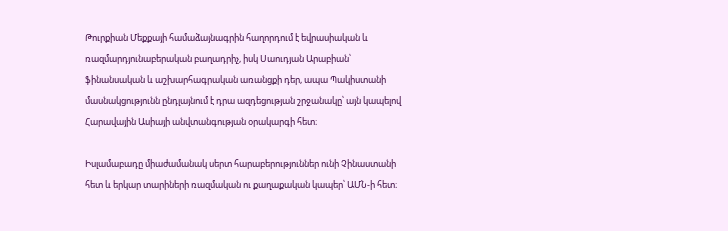Թուրքիան Մեքքայի համաձայնագրին հաղորդում է եվրասիական և ռազմարդյունաբերական բաղադրիչ, իսկ Սաուդյան Արաբիան՝ ֆինանսական և աշխարհագրական առանցքի դեր, ապա Պակիստանի մասնակցությունն ընդլայնում է դրա ազդեցության շրջանակը՝ այն կապելով Հարավային Ասիայի անվտանգության օրակարգի հետ։

Իսլամաբադը միաժամանակ սերտ հարաբերություններ ունի Չինաստանի հետ և երկար տարիների ռազմական ու քաղաքական կապեր՝ ԱՄՆ-ի հետ։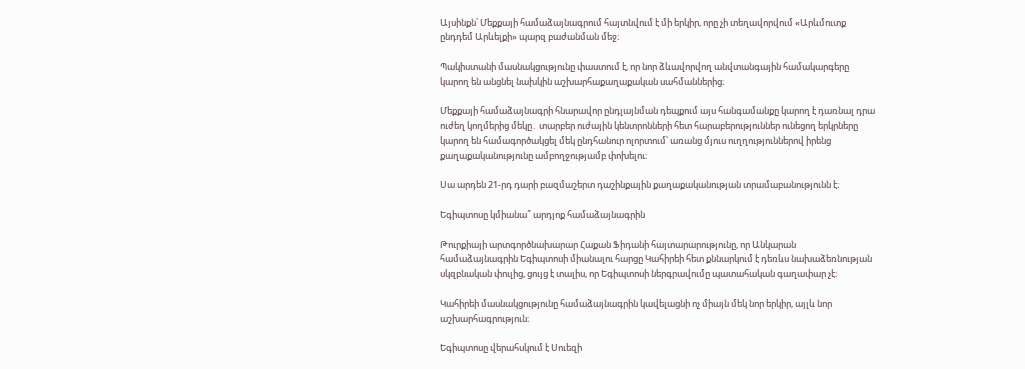Այսինքն՝ Մեքքայի համաձայնագրում հայտնվում է մի երկիր, որը չի տեղավորվում «Արևմուտք ընդդեմ Արևելքի» պարզ բաժանման մեջ։

Պակիստանի մասնակցությունը փաստում է, որ նոր ձևավորվող անվտանգային համակարգերը կարող են անցնել նախկին աշխարհաքաղաքական սահմաններից։

Մեքքայի համաձայնագրի հնարավոր ընդլայնման դեպքում այս հանգամանքը կարող է դառնալ դրա ուժեղ կողմերից մեկը․ տարբեր ուժային կենտրոնների հետ հարաբերություններ ունեցող երկրները կարող են համագործակցել մեկ ընդհանուր ոլորտում՝ առանց մյուս ուղղություններով իրենց քաղաքականությունը ամբողջությամբ փոխելու։

Սա արդեն 21-րդ դարի բազմաշերտ դաշինքային քաղաքականության տրամաբանությունն է։

Եգիպտոսը կմիանա՞ արդյոք համաձայնագրին

Թուրքիայի արտգործնախարար Հաքան Ֆիդանի հայտարարությունը, որ Անկարան համաձայնագրին Եգիպտոսի միանալու հարցը Կահիրեի հետ քննարկում է դեռևս նախաձեռնության սկզբնական փուլից, ցույց է տալիս, որ Եգիպտոսի ներգրավումը պատահական գաղափար չէ։

Կահիրեի մասնակցությունը համաձայնագրին կավելացնի ոչ միայն մեկ նոր երկիր, այլև նոր աշխարհագրություն։

Եգիպտոսը վերահսկում է Սուեզի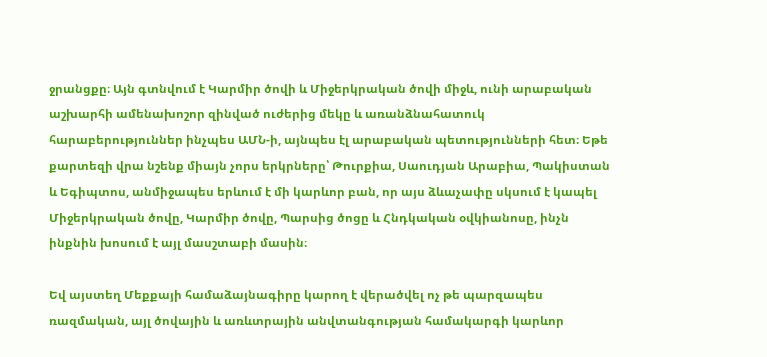ջրանցքը։ Այն գտնվում է Կարմիր ծովի և Միջերկրական ծովի միջև, ունի արաբական աշխարհի ամենախոշոր զինված ուժերից մեկը և առանձնահատուկ հարաբերություններ ինչպես ԱՄՆ-ի, այնպես էլ արաբական պետությունների հետ։ Եթե քարտեզի վրա նշենք միայն չորս երկրները՝ Թուրքիա, Սաուդյան Արաբիա, Պակիստան և Եգիպտոս, անմիջապես երևում է մի կարևոր բան, որ այս ձևաչափը սկսում է կապել Միջերկրական ծովը, Կարմիր ծովը, Պարսից ծոցը և Հնդկական օվկիանոսը, ինչն ինքնին խոսում է այլ մասշտաբի մասին։

Եվ այստեղ Մեքքայի համաձայնագիրը կարող է վերածվել ոչ թե պարզապես ռազմական, այլ ծովային և առևտրային անվտանգության համակարգի կարևոր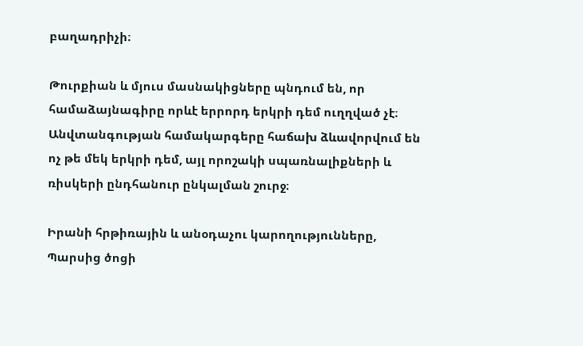բաղադրիչի։

Թուրքիան և մյուս մասնակիցները պնդում են, որ համաձայնագիրը որևէ երրորդ երկրի դեմ ուղղված չէ։ Անվտանգության համակարգերը հաճախ ձևավորվում են ոչ թե մեկ երկրի դեմ, այլ որոշակի սպառնալիքների և ռիսկերի ընդհանուր ընկալման շուրջ։

Իրանի հրթիռային և անօդաչու կարողությունները, Պարսից ծոցի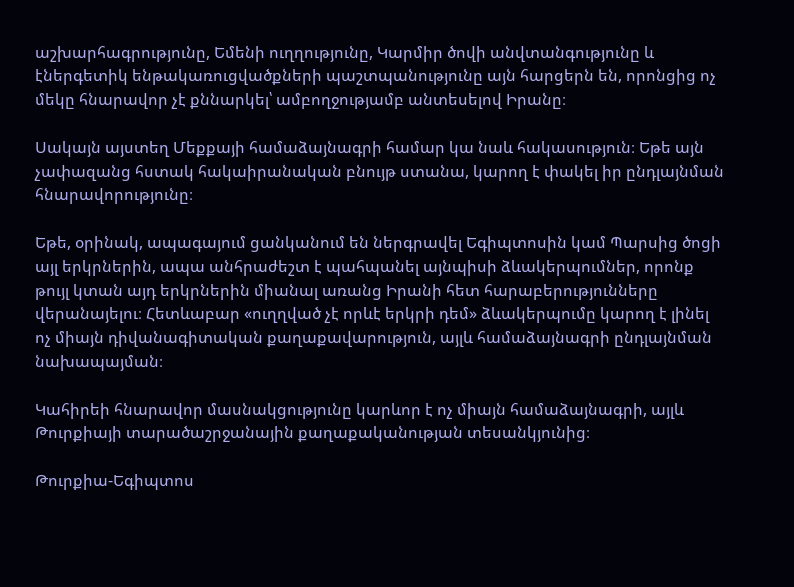աշխարհագրությունը, Եմենի ուղղությունը, Կարմիր ծովի անվտանգությունը և էներգետիկ ենթակառուցվածքների պաշտպանությունը այն հարցերն են, որոնցից ոչ մեկը հնարավոր չէ քննարկել՝ ամբողջությամբ անտեսելով Իրանը։

Սակայն այստեղ Մեքքայի համաձայնագրի համար կա նաև հակասություն։ Եթե այն չափազանց հստակ հակաիրանական բնույթ ստանա, կարող է փակել իր ընդլայնման հնարավորությունը։

Եթե, օրինակ, ապագայում ցանկանում են ներգրավել Եգիպտոսին կամ Պարսից ծոցի այլ երկրներին, ապա անհրաժեշտ է պահպանել այնպիսի ձևակերպումներ, որոնք թույլ կտան այդ երկրներին միանալ առանց Իրանի հետ հարաբերությունները վերանայելու։ Հետևաբար «ուղղված չէ որևէ երկրի դեմ» ձևակերպումը կարող է լինել ոչ միայն դիվանագիտական քաղաքավարություն, այլև համաձայնագրի ընդլայնման նախապայման։

Կահիրեի հնարավոր մասնակցությունը կարևոր է ոչ միայն համաձայնագրի, այլև Թուրքիայի տարածաշրջանային քաղաքականության տեսանկյունից։

Թուրքիա-Եգիպտոս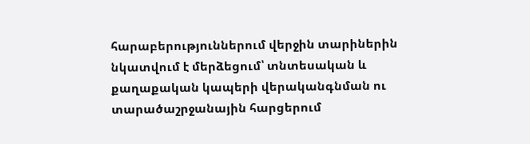հարաբերություններում վերջին տարիներին նկատվում է մերձեցում՝ տնտեսական և քաղաքական կապերի վերականգնման ու տարածաշրջանային հարցերում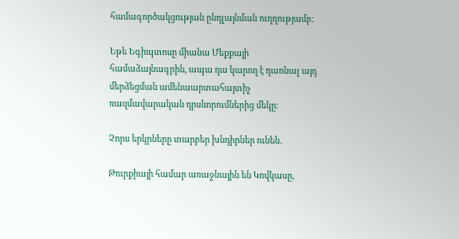համագործակցության ընդլայնման ուղղությամբ։

Եթե Եգիպտոսը միանա Մեքքայի համաձայնագրին, ապա դա կարող է դառնալ այդ մերձեցման ամենաարտահայտիչ ռազմավարական դրսևորումներից մեկը։

Չորս երկրները տարբեր խնդիրներ ունեն․

Թուրքիայի համար առաջնային են Կովկասը,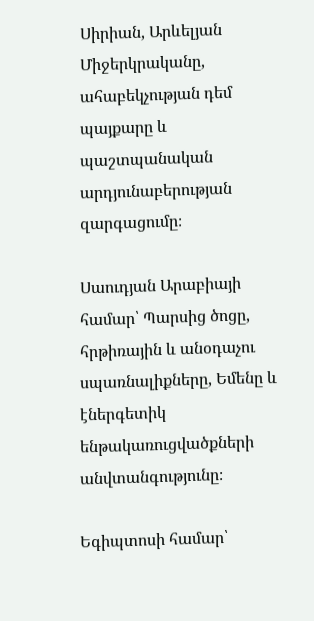Սիրիան, Արևելյան Միջերկրականը, ահաբեկչության դեմ պայքարը և պաշտպանական արդյունաբերության զարգացումը։

Սաուդյան Արաբիայի համար՝ Պարսից ծոցը, հրթիռային և անօդաչու սպառնալիքները, Եմենը և էներգետիկ ենթակառուցվածքների անվտանգությունը։

Եգիպտոսի համար՝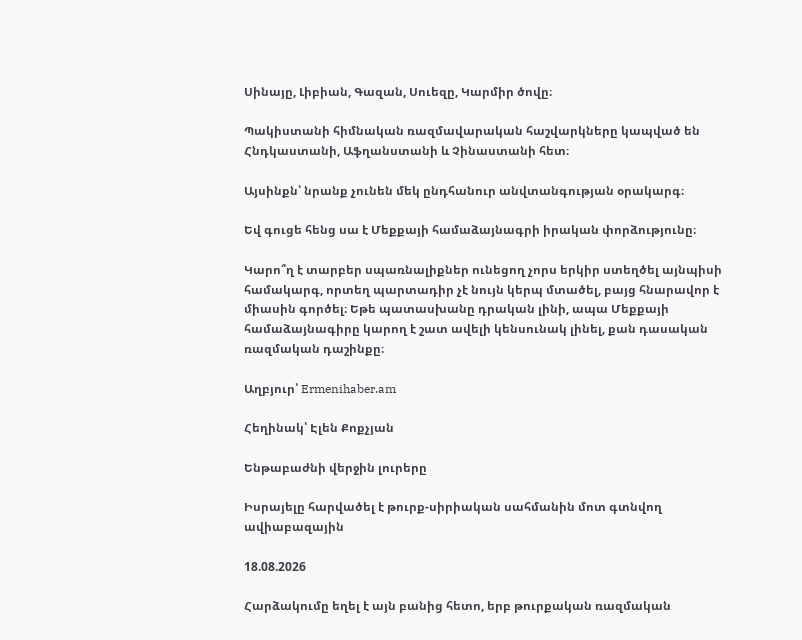Սինայը, Լիբիան, Գազան, Սուեզը, Կարմիր ծովը։

Պակիստանի հիմնական ռազմավարական հաշվարկները կապված են Հնդկաստանի, Աֆղանստանի և Չինաստանի հետ։

Այսինքն՝ նրանք չունեն մեկ ընդհանուր անվտանգության օրակարգ։

Եվ գուցե հենց սա է Մեքքայի համաձայնագրի իրական փորձությունը։

Կարո՞ղ է տարբեր սպառնալիքներ ունեցող չորս երկիր ստեղծել այնպիսի համակարգ, որտեղ պարտադիր չէ նույն կերպ մտածել, բայց հնարավոր է միասին գործել։ Եթե պատասխանը դրական լինի, ապա Մեքքայի համաձայնագիրը կարող է շատ ավելի կենսունակ լինել, քան դասական ռազմական դաշինքը։

Աղբյուր՝ Ermenihaber.am

Հեղինակ՝ Էլեն Քոքչյան

Ենթաբաժնի վերջին լուրերը

Իսրայելը հարվածել է թուրք-սիրիական սահմանին մոտ գտնվող ավիաբազային

18.08.2026

Հարձակումը եղել է այն բանից հետո, երբ թուրքական ռազմական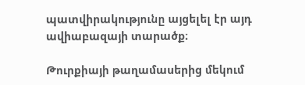պատվիրակությունը այցելել էր այդ ավիաբազայի տարածք։

Թուրքիայի թաղամասերից մեկում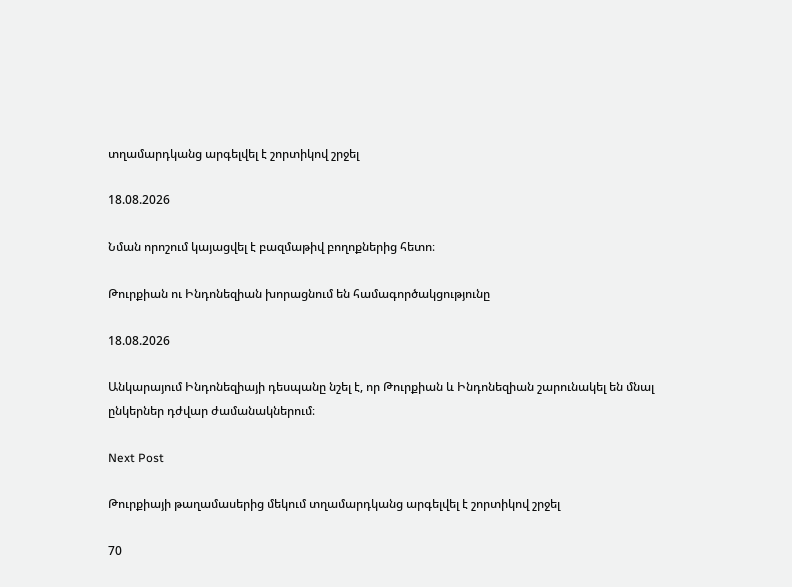տղամարդկանց արգելվել է շորտիկով շրջել

18.08.2026

Նման որոշում կայացվել է բազմաթիվ բողոքներից հետո։

Թուրքիան ու Ինդոնեզիան խորացնում են համագործակցությունը

18.08.2026

Անկարայում Ինդոնեզիայի դեսպանը նշել է, որ Թուրքիան և Ինդոնեզիան շարունակել են մնալ ընկերներ դժվար ժամանակներում։

Next Post

Թուրքիայի թաղամասերից մեկում տղամարդկանց արգելվել է շորտիկով շրջել

70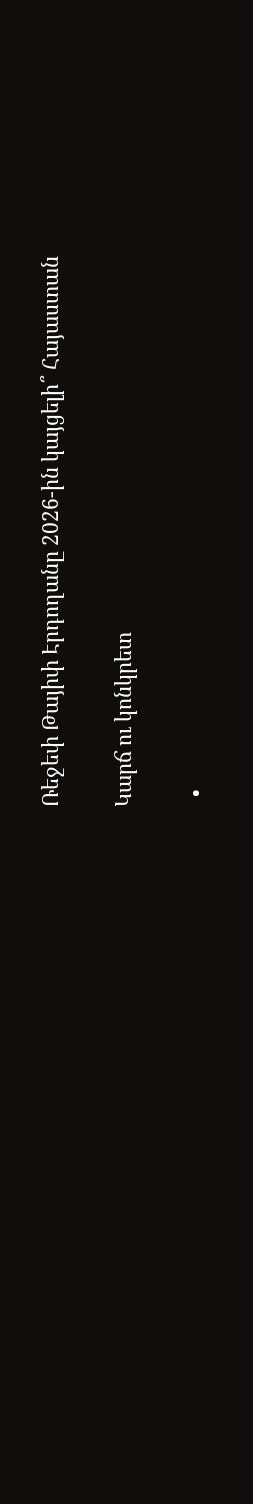Ռեջեփ Թայիփ Էրդողանը 2026-ին կայցելի՞ Հայաստան

Կարճ ու կոնկրետ

  •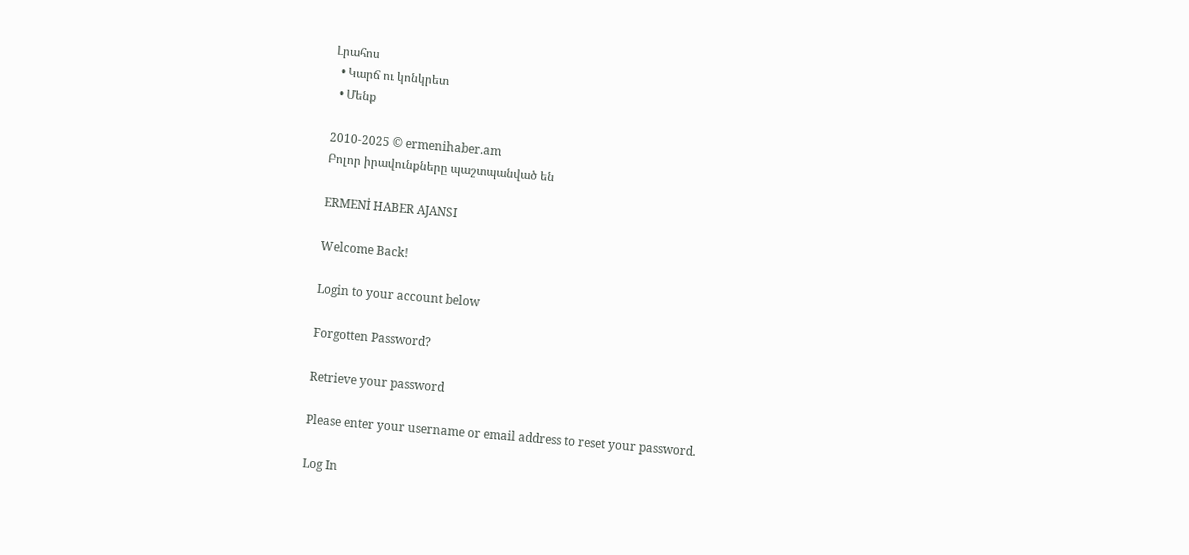Լրահոս
  • Կարճ ու կոնկրետ
  • Մենք

2010-2025 © ermenihaber.am
Բոլոր իրավունքները պաշտպանված են

ERMENİ HABER AJANSI

Welcome Back!

Login to your account below

Forgotten Password?

Retrieve your password

Please enter your username or email address to reset your password.

Log In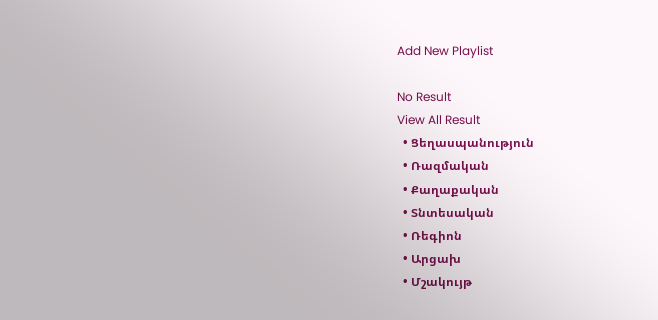Add New Playlist

No Result
View All Result
  • Ցեղասպանություն
  • Ռազմական
  • Քաղաքական
  • Տնտեսական
  • Ռեգիոն
  • Արցախ
  • Մշակույթ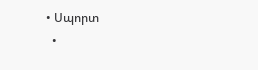• Սպորտ
  •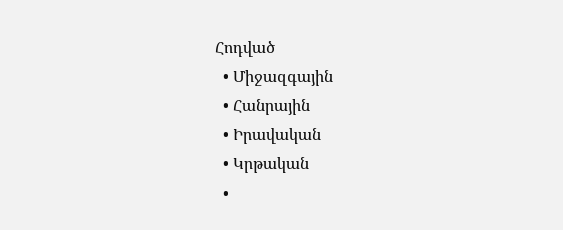Հոդված
  • Միջազգային
  • Հանրային
  • Իրավական
  • Կրթական
  •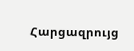Հարցազրույց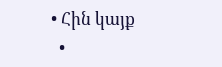• Հին կայք
  •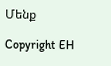Մենք

Copyright EH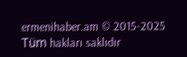ermenihaber.am © 2015-2025
Tüm hakları saklıdır